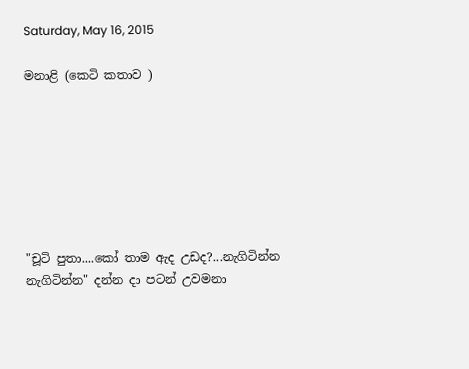Saturday, May 16, 2015

මනාළි (කෙටි කතාව )







"චූටි පුතා....කෝ තාම ඇද උඩද?...නැගිටින්න නැගිටින්න" දන්න දා පටන් උවමනා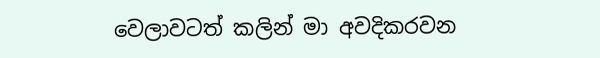වෙලාවටත් කලින් මා අවදිකරවන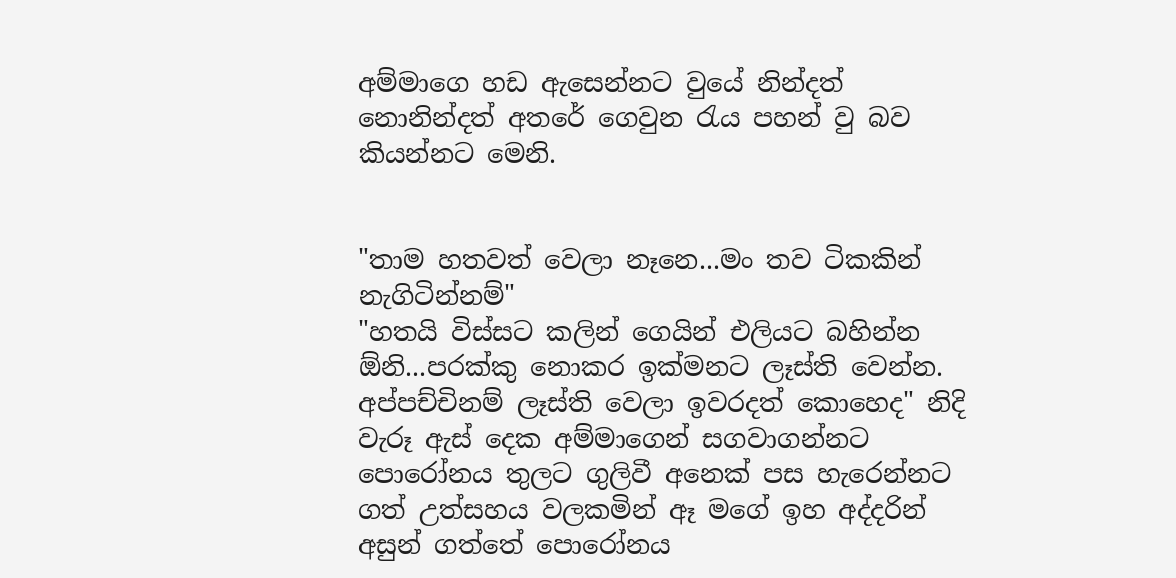අම්මාගෙ හඩ ඇසෙන්නට වුයේ නින්දත් නොනින්දත් අතරේ ගෙවුන රැ‍ය පහන් වු බව කියන්නට මෙනි.


"තාම හතවත් වෙලා නෑනෙ...මං තව ටිකකින් නැගිටින්නම්"
"හතයි විස්සට කලින් ගෙයින් එලියට බහින්න ඕනි...පරක්කු නොකර ඉක්මනට ලෑස්ති වෙන්න. අප්පච්චිනම් ලෑස්ති වෙලා ඉවරදත් කොහෙද" නිදි වැරූ ඇස් දෙක අම්මාගෙන් සගවාගන්නට පොරෝනය තුලට ගුලිවී අනෙක් පස හැරෙන්නට ගත් උත්සහය වලකමින් ඈ මගේ ඉහ අද්දරින් අසුන් ගත්තේ පොරෝනය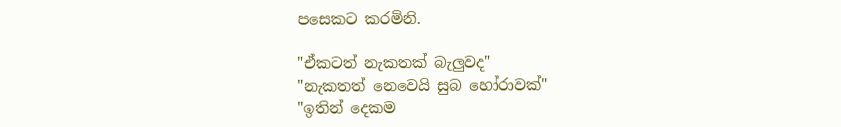පසෙකට කරමිනි.

"ඒකටත් නැකතක් බැලුවද"
"නැකතත් නෙවෙයි සුබ හෝරාවක්"
"ඉතින් දෙකම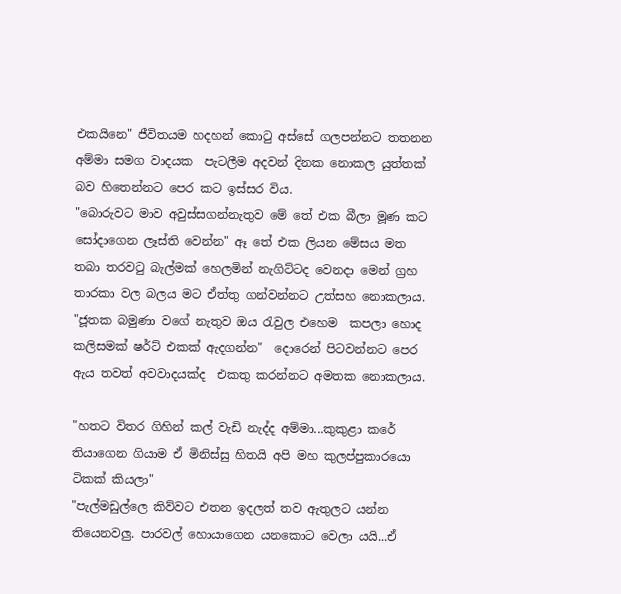එකයිනෙ" ජීවිතයම හදහන් කොටු අස්සේ ගලපන්නට තතනන අම්මා සමග වාදයක  පැටලීම අදවන් දිනක නොකල යුත්තක් බව හිතෙන්නට පෙර කට ඉස්සර විය.
"බොරුවට මාව අවුස්සගන්නැතුව මේ තේ එක බීලා මූණ කට සෝදාගෙන ලෑස්ති වෙන්න" ඈ තේ එක ලියන මේසය මත තබා තරවටු බැල්මක් හෙලමින් නැගිට්ටද වෙනදා මෙන් ග්‍රහ තාරකා වල බලය මට ඒත්තු ගන්වන්නට උත්සහ නොකලාය.
"ජූතක බමුණා වගේ නැතුව ඔය රැවුල එහෙම  කපලා හොද කලිසමක් ෂර්ට් එකක් ඇදගන්න"  දොරෙන් පිටවන්නට පෙර ඇය තවත් අවවාදයක්ද  එකතු කරන්නට අමතක නොකලාය.

"හතට විතර ගිහින් කල් වැඩි නැද්ද අම්මා...කුකුළා කරේ තියාගෙන ගියාම ඒ මිනිස්සු හිතයි අපි මහ කුලප්පුකාරයො ටිකක් කියලා"
"පැල්මඩුල්ලෙ කිව්වට එතන ඉදලත් තව ඇතුලට යන්න තියෙනවලු. පාරවල් හොයාගෙන යනකොට වෙලා යයි...ඒ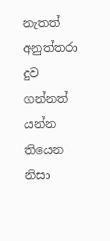නැතත් අනුත්තරා දුව ගන්නත් යන්න තියෙන නිසා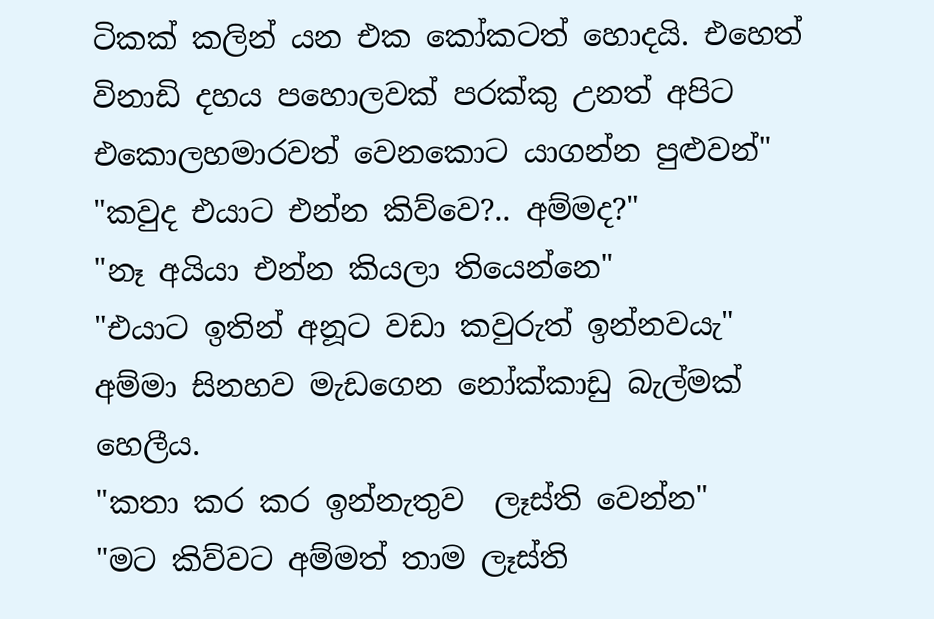ටිකක් කලින් යන එක කෝකටත් හොදයි. එහෙත් විනාඩි දහය පහොලවක් පරක්කු උනත් අපිට එකොලහමාරවත් වෙනකොට යාගන්න පුළුවන්"
"කවුද එයාට එන්න කිව්වෙ?.. අම්මද?"
"නෑ අයියා එන්න කියලා තියෙන්නෙ"
"එයාට ඉතින් අනූට වඩා කවුරුත් ඉන්නවයැ" අම්මා සිනහව මැඩගෙන නෝක්කාඩු බැල්මක් හෙලීය.
"කතා කර කර ඉන්නැතුව  ලෑස්ති වෙන්න"
"මට කිව්වට අම්මත් තාම ලෑස්ති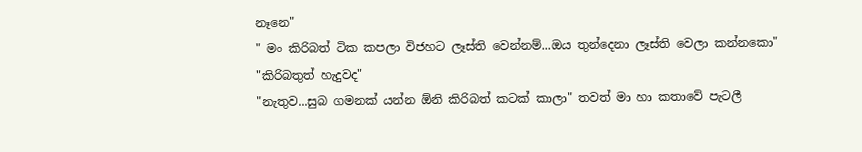නෑනෙ"
" මං කිරිබත් ටික කපලා විජහට ලෑස්ති වෙන්නම්...ඔය තුන්දෙනා ලෑස්ති වෙලා කන්නකො"
"කිරිබතුත් හැදුවද"
"නැතුව...සුබ ගමනක් යන්න ඕනි කිරිබත් කටක් කාලා" තවත් මා හා කතාවේ පැටලී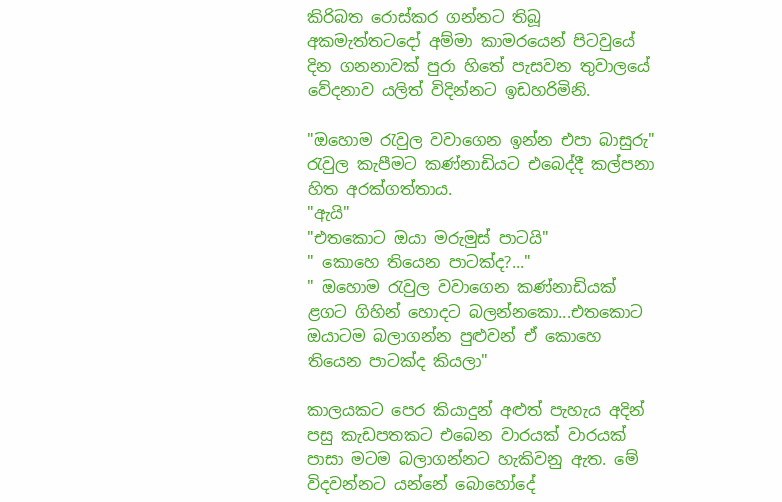කිරිබත රොස්කර ගන්නට තිබූ අකමැත්තටදෝ අම්මා කාමරයෙන් පිටවුයේ දින ගනනාවක් පුරා හිතේ පැසවන තුවාලයේ වේදනාව යලිත් විදින්නට ඉඩහරිමිනි.

"ඔහොම රැවුල වවාගෙන ඉන්න එපා බාසුරු" රැවුල කැපීමට කණ්නාඩියට එබෙද්දී කල්පනා හිත අරක්ගත්තාය.
"ඇයි"
"එතකොට ඔයා මරුමුස් පාටයි"
" කොහෙ තියෙන පාටක්ද?..."
" ඔහොම රැවුල වවාගෙන කණ්නාඩියක් ළගට ගිහින් හොදට බලන්නකො...එතකොට ඔයාටම බලාගන්න පුළුවන් ඒ කොහෙ තියෙන පාටක්ද කියලා"

කාලයකට පෙර කියාදුන් අළුත් පැහැය අදින් පසු කැඩපතකට එබෙන වාරයක් වාරයක් පාසා මටම බලාගන්නට හැකිවනු ඇත. මේ විදවන්නට යන්නේ බොහෝදේ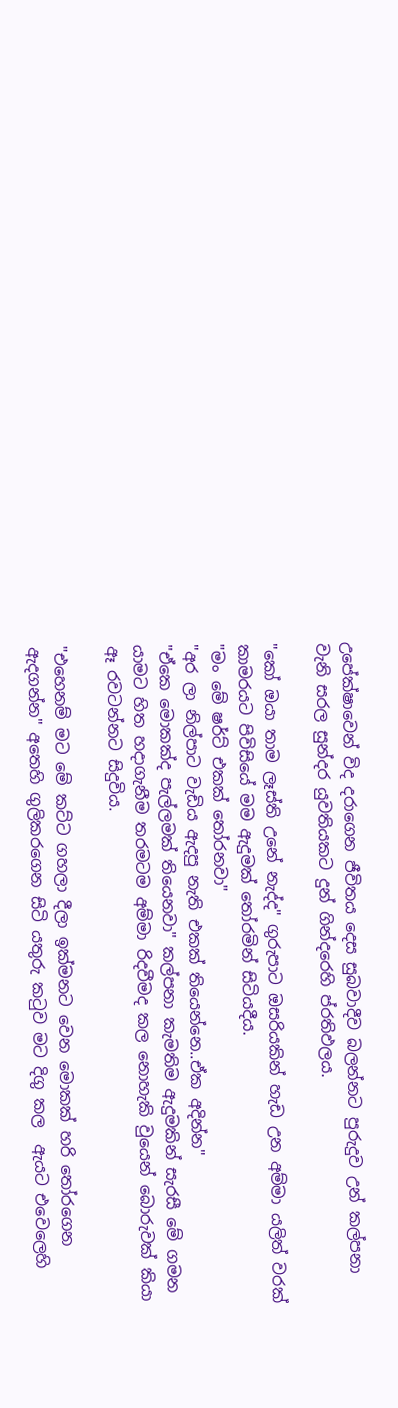උපේක්ෂාවෙන් විද දරාගෙන ජීවිතය දෙස සුබවාදීව බලන්නට පුරුදුව උන් කල්පනා වැනි සරල සුන්දර යුවතියකට දුන් ගින්දරෙහි ප්රතිඵලය.

"කෝ ඔයා තාම ලෑස්ති උනේ නැද්ද" ගුරුපාට ඔසරියකින් හැඩ උන අම්මා යලිත් වරක් කාමරයට පිවිසියේ මම ඇදුමක් තෝරමින් සිටියදීය.
"මං මේ ෂර්ට් එකක් තෝරනවා"
"අර ලා නිල්පාට වැඩිය ඇදපු නැති එකක් තියෙන්නෙ..ඒක අදින්න"
"ඒකෙ මොකක්ද පැල්ලමක් තියෙනවා" කල්පනා කැමතිම ඇදුමකින් සැරසී මේ ගමන යාමට හිත හදාගැනීම තරමටම අම්මා රිදවීමද කල නොහැකි වුයෙන් බොරුවක් කියා ඈ රවටන්නට සිදුවිය.

"එහෙනම් මට මේ කට්ට ගහලා දීලා ඉක්මනට වෙන මොකක් හරි තෝරගෙන ඇදගන්න" අතෙහි ගුලිකරගෙන සිටි යතුරු කටුව මට දිගු කල  ඇයට එවෙලෙහි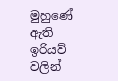මුහුණේ ඇති ඉරියව් වලින්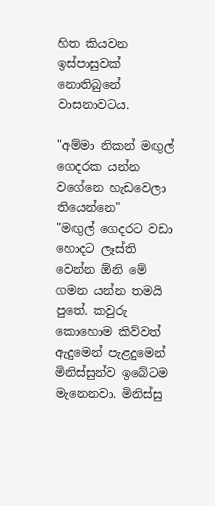හිත කියවන ඉස්පාසුවක් නොතිබුනේ වාසනාවටය.

"අම්මා නිකන් මඟුල් ගෙදරක යන්න වගේනෙ හැඩවෙලා තියෙන්නෙ"
"මඟුල් ගෙදරට වඩා හොදට ලෑස්ති වෙන්න ඕනි මේ ගමන යන්න තමයි පුතේ. කවුරු කොහොම කිව්වත් ඇදුමෙන් පැළදුමෙන් මිනිස්සුන්ව ඉබේටම මැනෙනවා. මිනිස්සු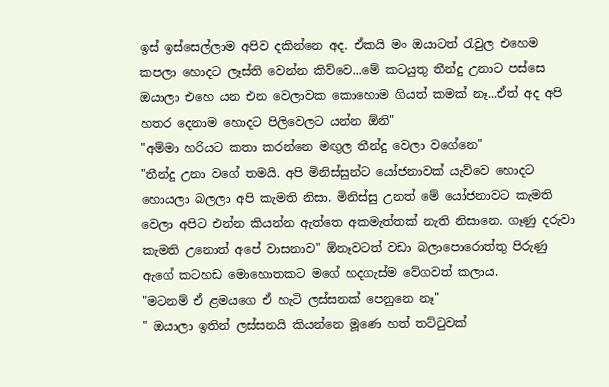ඉස් ඉස්සෙල්ලාම අපිව දකින්නෙ අද. ඒකයි මං ඔයාටත් රැවුල එහෙම කපලා හොදට ලෑස්ති වෙන්න කිව්වෙ...මේ කටයුතු තීන්දු උනාට පස්සෙ ඔයාලා එහෙ යන එන වෙලාවක කොහොම ගියත් කමක් නෑ...ඒත් අද අපි හතර දෙනාම හොදට පිලිවෙලට යන්න ඕනි"
"අම්මා හරියට කතා කරන්නෙ මඟුල තීන්දු වෙලා වගේනෙ"
"තීන්දු උනා වගේ තමයි. අපි මිනිස්සුන්ට යෝජනාවක් යැව්වෙ හොදට හොයලා බලලා අපි කැමති නිසා. මිනිස්සු උනත් මේ යෝජනාවට කැමති වෙලා අපිට එන්න කියන්න ඇත්තෙ අකමැත්තක් නැති නිසානෙ. ගෑණු දරුවා කැමති උනොත් අපේ වාසනාව" ඕනෑවටත් වඩා බලාපොරොත්තු පිරුණු ඇගේ කටහඩ මොහොතකට මගේ හදගැස්ම වේගවත් කලාය.
"මටනම් ඒ ළමයගෙ ඒ හැටි ලස්සනක් පෙනුනෙ නෑ"
" ඔයාලා ඉතින් ලස්සනයි කියන්නෙ මූණෙ හත් තට්ටුවක්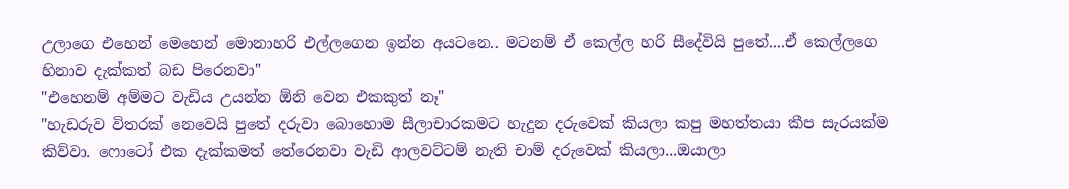උලාගෙ එහෙන් මෙහෙන් මොනාහරි එල්ලගෙන ඉන්න අයටනෙ.. මටනම් ඒ කෙල්ල හරි සීදේවියි පුතේ....ඒ කෙල්ලගෙ හිනාව දැක්කත් බඩ පිරෙනවා"
"එහෙනම් අම්මට වැඩිය උයන්න ඕනි වෙන එකකුත් නෑ"
"හැඩරුව විතරක් නෙවෙයි පුතේ දරුවා බොහොම සීලාචාරකමට හැදුන දරුවෙක් කියලා කපු මහත්තයා කීප සැරයක්ම කිව්වා. ෆොටෝ එක දැක්කමත් තේරෙනවා වැඩි ආලවට්ටම් නැති චාම් දරුවෙක් කියලා...ඔයාලා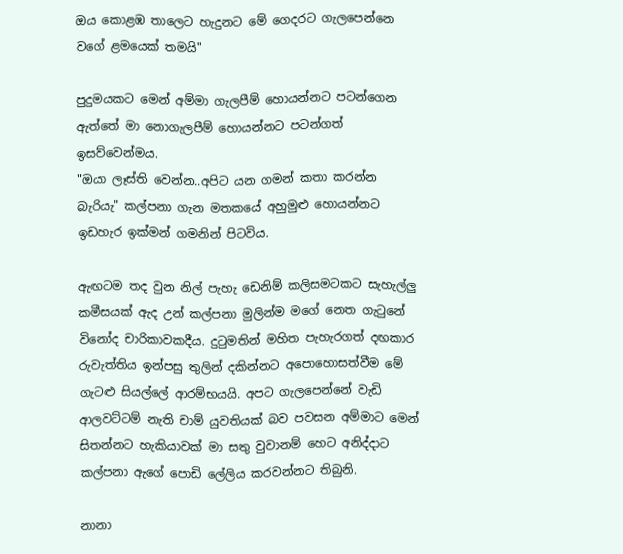ඔය කොළඹ තාලෙට හැදුනට මේ ගෙදරට ගැලපෙන්නෙ වගේ ළමයෙක් තමයි"

පුදුමයකට මෙන් අම්මා ගැලපීම් හොයන්නට පටන්ගෙන ඇත්තේ මා නොගැලපීම් හොයන්නට පටන්ගත් ඉසව්වෙන්මය.
"ඔයා ලෑස්ති වෙන්න..අපිට යන ගමන් කතා කරන්න බැරියැ" කල්පනා ගැන මතකයේ අහුමුළු හොයන්නට ඉඩහැර ඉක්මන් ගමනින් පිටවිය.

ඇඟටම තද වුන නිල් පැහැ ඩෙනිම් කලිසමටකට සැහැල්ලු කමීසයක් ඇද උන් කල්පනා මුලින්ම මගේ නෙත ගැටුනේ විනෝද චාරිකාවකදීය. දුටුමතින් මහිත පැහැරගත් දඟකාර රුවැත්තිය ඉන්පසු තුලින් දකින්නට අපොහොසත්වීම මේ ගැටළු සියල්ලේ ආරම්භයයි. අපට ගැලපෙන්නේ වැඩි ආලවට්ටම් නැති චාම් යුවතියක් බව පවසන අම්මාට මෙන් සිතන්නට හැකියාවක් මා සතු වුවානම් හෙට අනිද්දාට කල්පනා ඇගේ පොඩි ලේලිය කරවන්නට තිබුනි.

නානා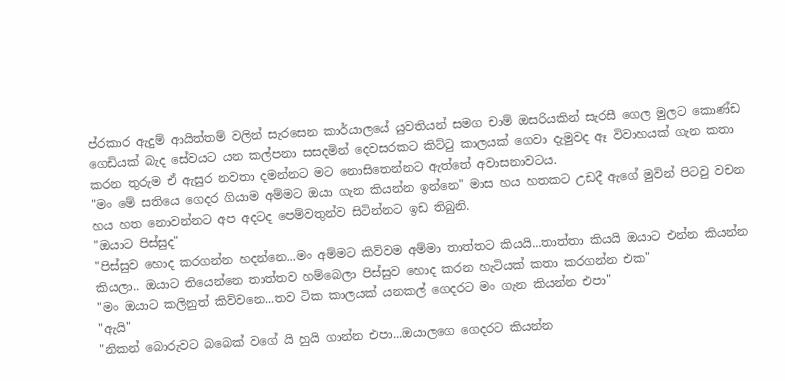ප්රකාර ඇදුම් ආයිත්තම් වලින් සැරසෙන කාර්යාලයේ යුවතියන් සමග චාම් ඔසරියකින් සැරසී ගෙල මුලට කොණ්ඩ ගෙඩියක් බැද සේවයට යන කල්පනා සසදමින් දෙවසරකට කිට්ටු කාලයක් ගෙවා දැමුවද ඈ විවාහයක් ගැන කතා කරන තුරුම ඒ ඇසුර නවතා දමන්නට මට නොසිතෙන්නට ඇත්තේ අවාසනාවටය.
"මං මේ සතියෙ ගෙදර ගියාම අම්මට ඔයා ගැන කියන්න ඉන්නෙ" මාස හය හතකට උඩදී ඇගේ මුවින් පිටවු වචන හය හත නොවන්නට අප අදටද පෙම්වතුන්ව සිටින්නට ඉඩ තිබුනි.
"ඔයාට පිස්සුද"
"පිස්සුව හොද කරගන්න හදන්නෙ...මං අම්මට කිව්වම අම්මා තාත්තට කියයි...තාත්තා කියයි ඔයාට එන්න කියන්න කියලා.. ඔයාට තියෙන්නෙ තාත්තව හම්බෙලා පිස්සුව හොද කරන හැටියක් කතා කරගන්න එක"
"මං ඔයාට කලිනුත් කිව්වනෙ...තව ටික කාලයක් යනකල් ගෙදරට මං ගැන කියන්න එපා"
"ඇයි"
"නිකන් බොරුවට බබෙක් වගේ යි හුයි ගාන්න එපා...ඔයාලගෙ ගෙදරට කියන්න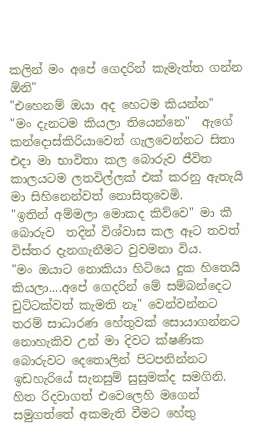කලින් මං අපේ ගෙදරින් කැමැත්ත ගන්න ඕනි"
"එහෙනම් ඔයා අද හෙටම කියන්න"
"මං දැනටම කියලා තියෙන්නෙ"  ඇගේ කන්දොස්කිරියාවෙන් ගැලවෙන්නට සිතා එදා මා භාවිතා කල බොරුව ජීවිත කාලයටම ලතවිල්ලක් එක් කරනු ඇතැයි මා සිහිනෙන්වත් නොසිතුවෙමි.
"ඉතින් අම්මලා මොකද කිව්වෙ" මා කී බොරුව  තදින් විශ්වාස කල ඈට තවත් විස්තර දැනගැනීමට වුවමනා විය.
"මං ඔයාට නොකියා හිටියෙ දුක හිතෙයි කියලා....අපේ ගෙදරින් මේ සම්බන්දෙට චුට්ටක්වත් කැමති නෑ" වෙන්වන්නට තරම් සාධාරණ හේතුවක් සොයාගන්නට නොහැකිව උන් මා දිවට ක්ෂණික බොරුවට දෙතොලින් පිටපනින්නට ඉඩහැරියේ සැනසුම් සුසුමක්ද සමගිනි. හිත රිදවාගත් එවෙලෙහි මගෙන් සමුගත්තේ අකමැති වීමට හේතු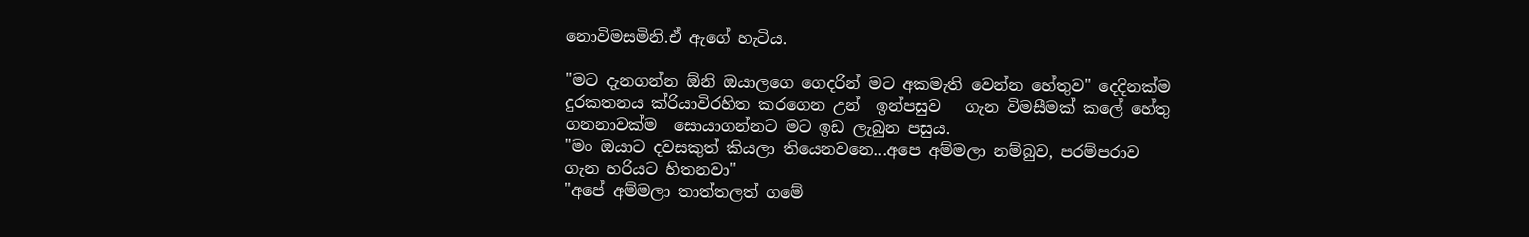නොවිමසමිනි.ඒ ඇගේ හැටිය.

"මට දැනගන්න ඕනි ඔයාලගෙ ගෙදරින් මට අකමැති වෙන්න හේතුව" දෙදිනක්ම දුරකතනය ක්රියාවිරහිත කරගෙන උන්  ඉන්පසුව   ගැන විමසීමක් කලේ හේතු ගනනාවක්ම  සොයාගන්නට මට ඉඩ ලැබුන පසුය.
"මං ඔයාට දවසකුත් කියලා තියෙනවනෙ...අපෙ අම්මලා නම්බුව, පරම්පරාව ගැන හරියට හිතනවා"
"අපේ අම්මලා තාත්තලත් ගමේ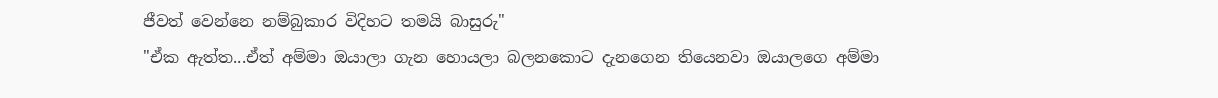ජීවත් වෙන්නෙ නම්බුකාර විදිහට තමයි බාසුරු"
"ඒක ඇත්ත...ඒත් අම්මා ඔයාලා ගැන හොයලා බලනකොට දැනගෙන තියෙනවා ඔයාලගෙ අම්මා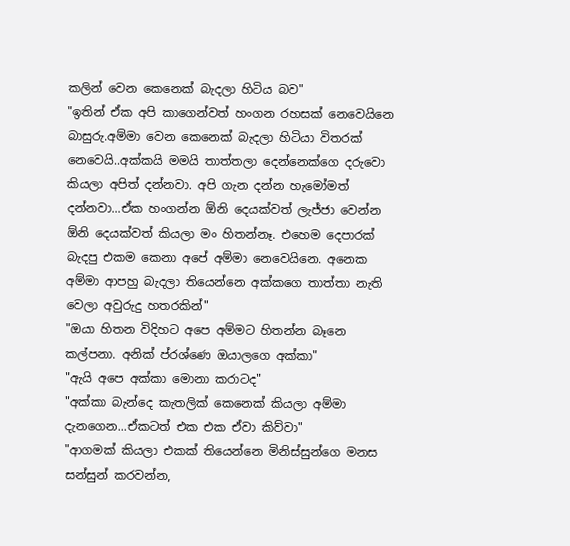කලින් වෙන කෙනෙක් බැදලා හිටිය බව"
"ඉතින් ඒක අපි කාගෙන්වත් හංගන රහසක් නෙවෙයිනෙ බාසුරු.අම්මා වෙන කෙනෙක් බැදලා හිටියා විතරක් නෙවෙයි..අක්කයි මමයි තාත්තලා දෙන්නෙක්ගෙ දරුවො කියලා අපිත් දන්නවා. අපි ගැන දන්න හැමෝමත් දන්නවා...ඒක හංගන්න ඕනි දෙයක්වත් ලැජ්ජා වෙන්න ඕනි දෙයක්වත් කියලා මං හිතන්නෑ. එහෙම දෙපාරක් බැදපු එකම කෙනා අපේ අම්මා නෙවෙයිනෙ. අනෙක අම්මා ආපහු බැදලා තියෙන්නෙ අක්කගෙ තාත්තා නැති වෙලා අවුරුදු හතරකින්"
"ඔයා හිතන විදිහට අපෙ අම්මට හිතන්න බෑනෙ කල්පනා. අනික් ප්රශ්ණෙ ඔයාලගෙ අක්කා"
"ඇයි අපෙ අක්කා මොනා කරාටද"
"අක්කා බැන්දෙ කැතලික් කෙනෙක් කියලා අම්මා දැනගෙන...ඒකටත් එක එක ඒවා කිව්වා"
"ආගමක් කියලා එකක් තියෙන්නෙ මිනිස්සුන්ගෙ මනස සන්සුන් කරවන්න,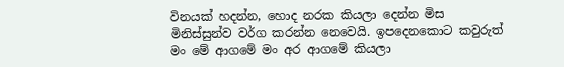විනයක් හදන්න, හොද නරක කියලා දෙන්න මිස මිනිස්සුන්ව වර්ග කරන්න නෙවෙයි. ඉපදෙනකොට කවුරුත් මං මේ ආගමේ මං අර ආගමේ කියලා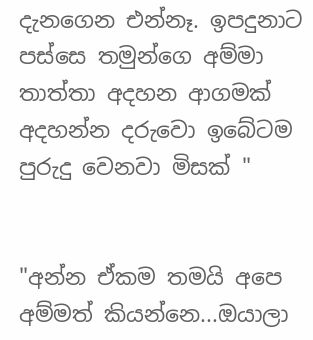දැනගෙන එන්නෑ. ඉපදුනාට පස්සෙ තමුන්ගෙ අම්මා තාත්තා අදහන ආගමක් අදහන්න දරුවො ඉබේටම පුරුදු වෙනවා මිසක් "


"අන්න ඒකම තමයි අපෙ අම්මත් කියන්නෙ...ඔයාලා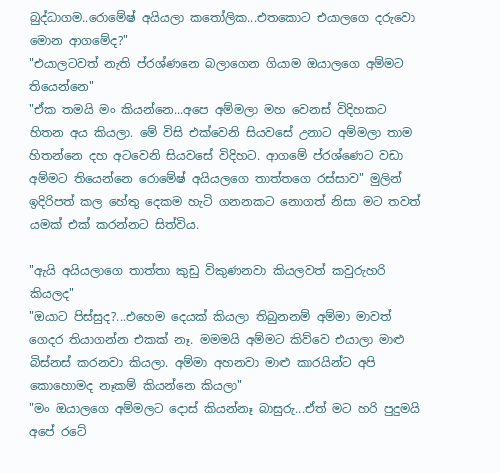බුද්ධාගම..රොමේෂ් අයියලා කතෝලික...එතකොට එයාලගෙ දරුවො මොන ආගමේද?"
"එයාලටවත් නැති ප්රශ්ණනෙ බලාගෙන ගියාම ඔයාලගෙ අම්මට තියෙන්නෙ"
"ඒක තමයි මං කියන්නෙ...අපෙ අම්මලා මහ වෙනස් විදිහකට හිතන අය කියලා. මේ විසි එක්වෙනි සියවසේ උනාට අම්මලා තාම හිතන්නෙ දහ අටවෙනි සියවසේ විදිහට. ආගමේ ප්රශ්ණෙට වඩා අම්මට තියෙන්නෙ රොමේෂ් අයියලගෙ තාත්තගෙ රස්සාව" මුලින් ඉදිරිපත් කල හේතු දෙකම හැටි ගනනකට නොගත් නිසා මට තවත් යමක් එක් කරන්නට සිත්විය.

"ඇයි අයියලාගෙ තාත්තා කුඩු විකුණනවා කියලවත් කවුරුහරි කියලද"
"ඔයාට පිස්සුද?...එහෙම දෙයක් කියලා තිබුනනම් අම්මා මාවත් ගෙදර තියාගන්න එකක් නෑ. මමමයි අම්මට කිව්වෙ එයාලා මාළු  බිස්නස් කරනවා කියලා. අම්මා අහනවා මාළු කාරයින්ට අපි කොහොමද නෑකම් කියන්නෙ කියලා"
"මං ඔයාලගෙ අම්මලට දොස් කියන්නෑ බාසුරු...ඒත් මට හරි පුදුමයි අපේ රටේ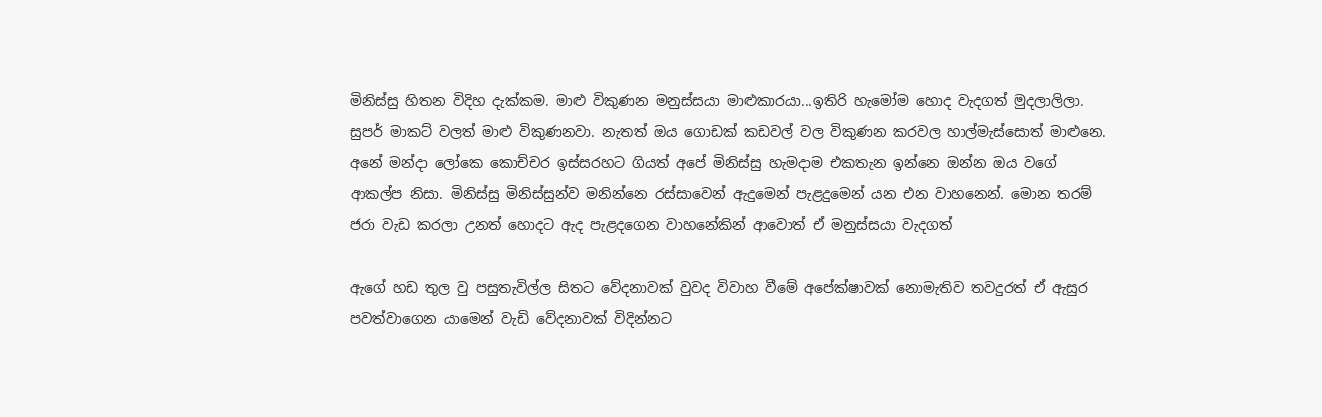මිනිස්සු හිතන විදිහ දැක්කම. මාළු විකුණන මනුස්සයා මාළුකාරයා...ඉතිරි හැමෝම හොද වැදගත් මුදලාලිලා. සුපර් මාකට් වලත් මාළු විකුණනවා. නැතත් ඔය ගොඩක් කඩවල් වල විකුණන කරවල හාල්මැස්සොත් මාළුනෙ. අනේ මන්දා ලෝකෙ කොච්චර ඉස්සරහට ගියත් අපේ මිනිස්සු හැමදාම එකතැන ඉන්නෙ ඔන්න ඔය වගේ ආකල්ප නිසා. මිනිස්සු මිනිස්සුන්ව මනින්නෙ රස්සාවෙන් ඇදුමෙන් පැළදුමෙන් යන එන වාහනෙන්. මොන තරම් ජරා වැඩ කරලා උනත් හොදට ඇද පැළදගෙන වාහනේකින් ආවොත් ඒ මනුස්සයා වැදගත්

ඇගේ හඩ තුල වු පසුතැවිල්ල සිතට වේදනාවක් වුවද විවාහ වීමේ අපේක්ෂාවක් නොමැතිව තවදුරත් ඒ ඇසුර පවත්වාගෙන යාමෙන් වැඩි වේදනාවක් විදින්නට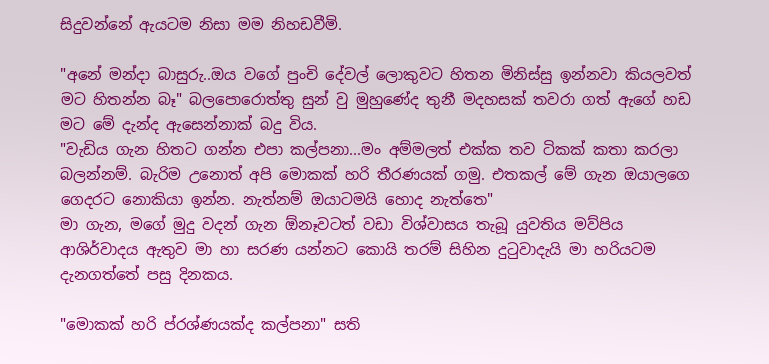සිදුවන්නේ ඇයටම නිසා මම නිහඩවීමි.

"අනේ මන්දා බාසුරු..ඔය වගේ පුංචි දේවල් ලොකුවට හිතන මිනිස්සු ඉන්නවා කියලවත් මට හිතන්න බෑ" බලපොරොත්තු සුන් වු මුහුණේද තුනී මදහසක් තවරා ගත් ඇගේ හඩ මට මේ දැන්ද ඇසෙන්නාක් බදු විය.
"වැඩිය ගැන හිතට ගන්න එපා කල්පනා...මං අම්මලත් එක්ක තව ටිකක් කතා කරලා බලන්නම්. බැරිම උනොත් අපි මොකක් හරි තීරණයක් ගමු. එතකල් මේ ගැන ඔයාලගෙ ගෙදරට නොකියා ඉන්න. නැත්නම් ඔයාටමයි හොද නැත්තෙ"
මා ගැන, මගේ මුදු වදන් ගැන ඕනෑවටත් වඩා විශ්වාසය තැබූ යුවතිය මව්පිය ආශිර්වාදය ඇතුව මා හා සරණ යන්නට කොයි තරම් සිහින දුටුවාදැයි මා හරියටම දැනගත්තේ පසු දිනකය.

"මොකක් හරි ප්රශ්ණයක්ද කල්පනා" සති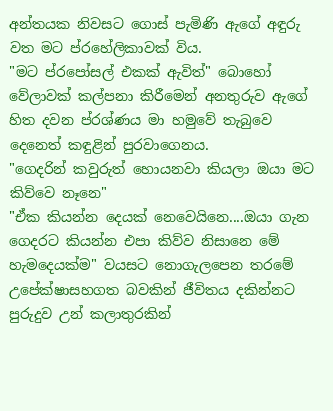අන්තයක නිවසට ගොස් පැමිණි ඇගේ අඳුරු වත මට ප්රහේලිකාවක් විය.
"මට ප්රපෝසල් එකක් ඇවිත්" බොහෝ වේලාවක් කල්පනා කිරීමෙන් අනතුරුව ඇගේ හිත දවන ප්රශ්ණය මා හමුවේ තැබුවෙ දෙනෙත් කඳුළින් පුරවාගෙනය.
"ගෙදරින් කවුරුත් හොයනවා කියලා ඔයා මට කිව්වෙ නෑනෙ"
"ඒක කියන්න දෙයක් නෙවෙයිනෙ....ඔයා ගැන ගෙදරට කියන්න එපා කිව්ව නිසානෙ මේ හැමදෙයක්ම" වයසට නොගැලපෙන තරමේ උපේක්ෂාසහගත බවකින් ජීවිතය දකින්නට පුරුදුව උන් කලාතුරකින්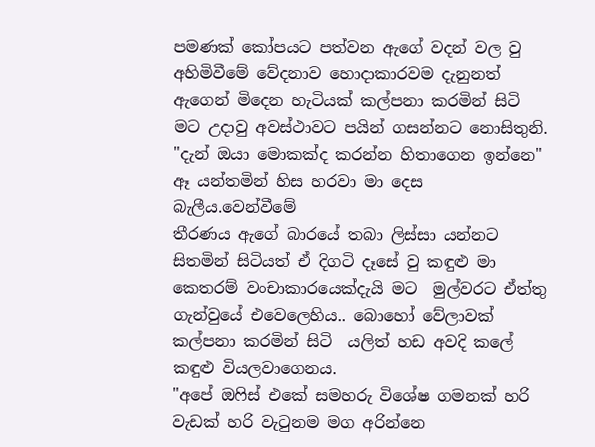පමණක් කෝපයට පත්වන ඇගේ වදන් වල වු  අහිමිවීමේ වේදනාව හොදාකාරවම දැනුනත් ඇගෙන් මිදෙන හැටියක් කල්පනා කරමින් සිටි මට උදාවු අවස්ථාවට පයින් ගසන්නට නොසිතුනි.
"දැන් ඔයා මොකක්ද කරන්න හිතාගෙන ඉන්නෙ"
ඈ ‍යන්තමින් හිස හරවා මා දෙස බැලීය.වෙන්වීමේ
තීරණය ඇගේ බාරයේ තබා ලිස්සා යන්නට සිතමින් සිටියත් ඒ දිගටි දෑසේ වු කඳුළු මා කෙතරම් වංචාකාරයෙක්දැයි මට  මුල්වරට ඒත්තු ගැන්වුයේ එවෙලෙහිය.. බොහෝ වේලාවක් කල්පනා කරමින් සිටි  යලිත් හඩ අවදි කලේ කඳුළු වියලවාගෙනය.
"අපේ ඔෆිස් එකේ සමහරු විශේෂ ගමනක් හරි වැඩක් හරි වැටුනම මග අරින්නෙ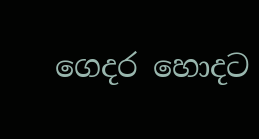ගෙදර හොදට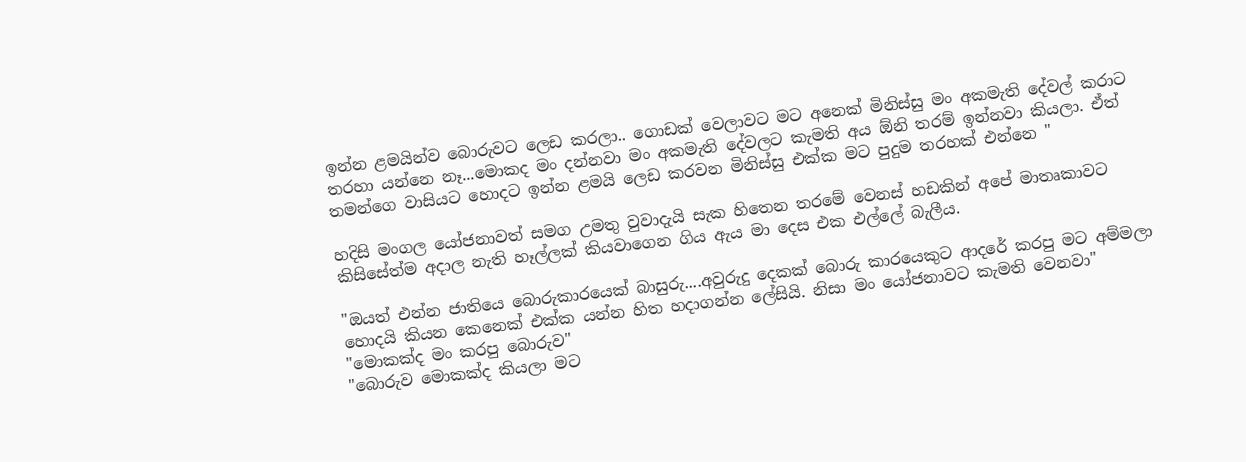ඉන්න ළමයින්ව බොරුවට ලෙඩ කරලා.. ගොඩක් වෙලාවට මට අනෙක් මිනිස්සු මං අකමැති දේවල් කරාට තරහා යන්නෙ නෑ...මොකද මං දන්නවා මං අකමැති දේවලට කැමති අය ඕනි තරම් ඉන්නවා කියලා. ඒත් තමන්ගෙ වාසියට හොදට ඉන්න ළමයි ලෙඩ කරවන මිනිස්සු එක්ක මට පුදුම තරහක් එන්නෙ "

හදිසි මංගල යෝජනාවත් සමග උමතු වුවාදැයි සැක හිතෙන තරමේ වෙනස් හඩකින් අපේ මාතෘකාවට කිසිසේත්ම අදාල නැති හෑල්ලක් කියවාගෙන ගිය ඇය මා දෙස එක එල්ලේ බැලීය.

"ඔයත් එන්න ජාතියෙ බොරුකාරයෙක් බාසුරු....අවුරුදු දෙකක් බොරු කාරයෙකුට ආදරේ කරපු මට අම්මලා හොදයි කියන කෙනෙක් එක්ක යන්න හිත හදාගන්න ලේසියි. නිසා මං යෝජනාවට කැමති වෙනවා"
"මොකක්ද මං කරපු බොරුව"
"බොරුව මොකක්ද කියලා මට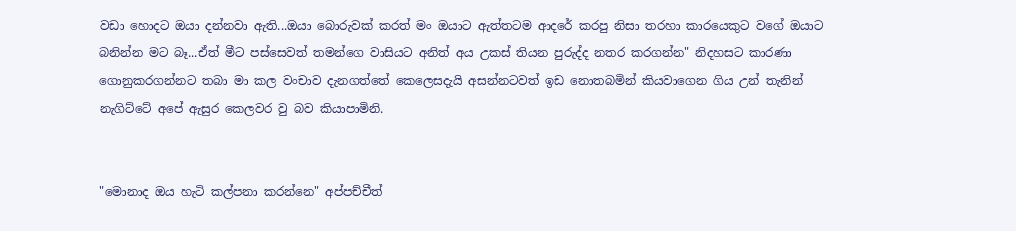වඩා හොදට ඔයා දන්නවා ඇති...ඔයා බොරුවක් කරත් මං ඔයාට ඇත්තටම ආදරේ කරපු නිසා තරහා කාරයෙකුට වගේ ඔයාට බනින්න මට බෑ...ඒත් මීට පස්සෙවත් තමන්ගෙ වාසියට අනිත් අය උකස් තියන පුරුද්ද නතර කරගන්න" නිදහසට කාරණා ගොනුකරගන්නට තබා මා කල වංචාව දැනගත්තේ කෙලෙසදැයි අසන්නටවත් ඉඩ නොතබමින් කියවාගෙන ගිය උන් තැනින් නැගිට්ටේ අපේ ඇසුර කෙලවර වු බව කියාපාමිනි.


"මොනාද ඔය හැටි කල්පනා කරන්නෙ" අප්පච්චීත්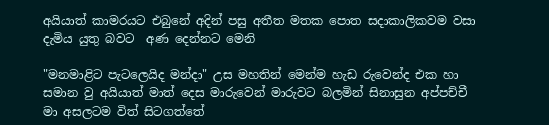අයියාත් කාමරයට එබුනේ අදින් පසු අතීත මතක පොත සදාකාලිකවම වසා දැමිය යුතු බවට  අණ දෙන්නට මෙනි

"මනමාළිට පැටලෙයිද මන්දා" උස මහතින් මෙන්ම හැඩ රුවෙන්ද එක හා සමාන වු අයියාත් මාත් දෙස මාරුවෙන් මාරුවට බලමින් සිනාසුන අප්පච්චී මා අසලටම විත් සිටගත්තේ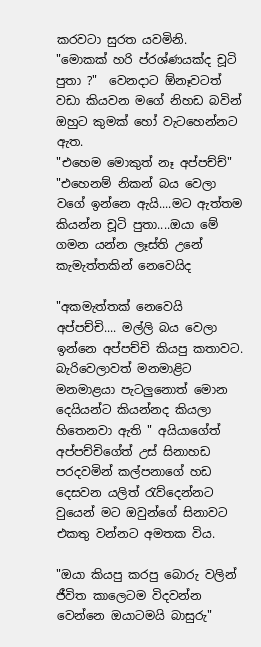කරවටා සුරත යවමිනි.
"මොකක් හරි ප්රශ්ණයක්ද චූටි පුතා ?"  වෙනදාට ඕනෑවටත් වඩා කියවන මගේ නිහඩ බවින් ඔහුට කුමක් හෝ වැටහෙන්නට ඇත.
"එහෙම මොකුත් නෑ අප්පච්ච්"
"එහෙනම් නිකන් බය වෙලා වගේ ඉන්නෙ ඇයි....මට ඇත්තම කියන්න චූටි පුතා....ඔයා මේ ගමන යන්න ලෑස්ති උනේ කැමැත්තකින් නෙවෙයිද

"අකමැත්තක් නෙවෙයි අප්පච්චි.... මල්ලි බය වෙලා ඉන්නෙ අප්පච්චි කියපු කතාවට. බැරිවෙලාවත් මනමාළිට මනමාළයා පැටලුනොත් මොන දෙයියන්ට කියන්නද කියලා හිතෙනවා ඇති " අයියාගේත් අප්පච්චිගේත් උස් සිනාහඩ පරදවමින් කල්පනාගේ හඩ දෙසවන යලිත් රැව්දෙන්නට  වුයෙන් මට ඔවුන්ගේ සිනාවට එකතු වන්නට අමතක විය.

"ඔයා කියපු කරපු බොරු වලින් ජීවිත කාලෙටම විදවන්න වෙන්නෙ ඔයාටමයි බාසුරු"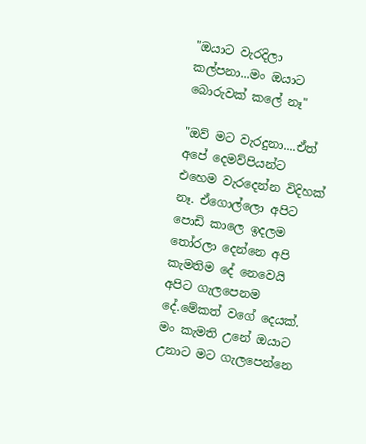"ඔයාට වැරදිලා කල්පනා...මං ඔයාට බොරුවක් කලේ නෑ"

"ඔව් මට වැරදුනා....ඒත් අපේ දෙමව්පියන්ට එහෙම වැරදෙන්න විදිහක් නෑ. ඒගොල්ලො අපිට පොඩි කාලෙ ඉදලම  තෝරලා දෙන්නෙ අපි කැමතිම දේ නෙවෙයි අපිට ගැලපෙනම දේ.මේකත් වගේ දෙයක්. මං කැමති උනේ ඔයාට උනාට මට ගැලපෙන්නෙ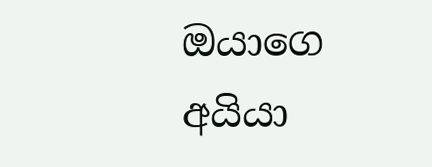ඔයාගෙ අයියා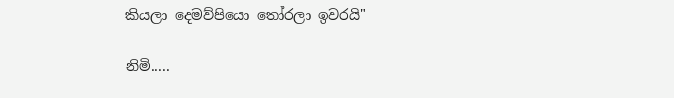කියලා දෙමව්පියො තෝරලා ඉවරයි"

නිමි.....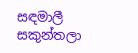සඳමාලී සකුන්තලා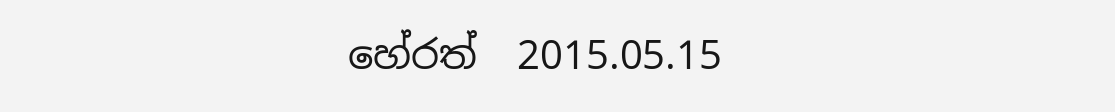හේරත්  2015.05.15